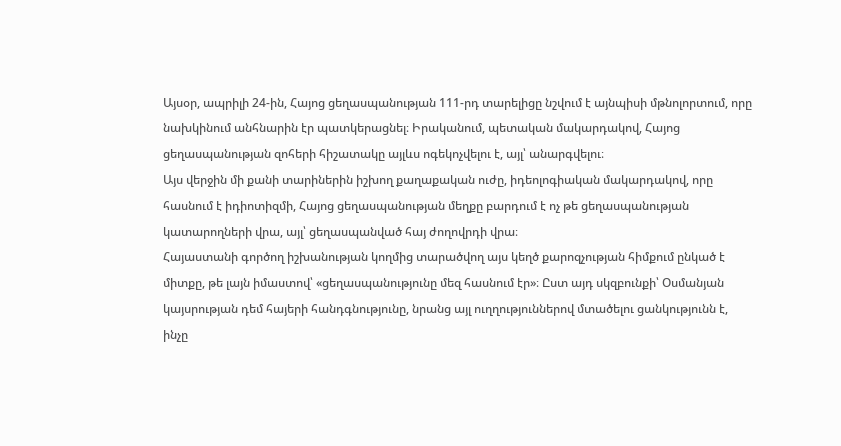Այսօր, ապրիլի 24-ին, Հայոց ցեղասպանության 111-րդ տարելիցը նշվում է այնպիսի մթնոլորտում, որը նախկինում անհնարին էր պատկերացնել։ Իրականում, պետական մակարդակով, Հայոց ցեղասպանության զոհերի հիշատակը այլևս ոգեկոչվելու է, այլ՝ անարգվելու։
Այս վերջին մի քանի տարիներին իշխող քաղաքական ուժը, իդեոլոգիական մակարդակով, որը հասնում է իդիոտիզմի, Հայոց ցեղասպանության մեղքը բարդում է ոչ թե ցեղասպանության կատարողների վրա, այլ՝ ցեղասպանված հայ ժողովրդի վրա։
Հայաստանի գործող իշխանության կողմից տարածվող այս կեղծ քարոզչության հիմքում ընկած է միտքը, թե լայն իմաստով՝ «ցեղասպանությունը մեզ հասնում էր»։ Ըստ այդ սկզբունքի՝ Օսմանյան կայսրության դեմ հայերի հանդգնությունը, նրանց այլ ուղղություններով մտածելու ցանկությունն է, ինչը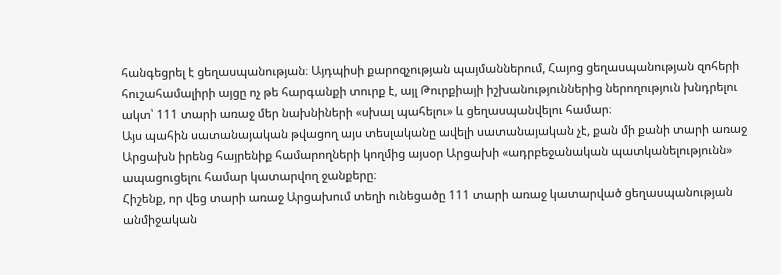հանգեցրել է ցեղասպանության։ Այդպիսի քարոզչության պայմաններում, Հայոց ցեղասպանության զոհերի հուշահամալիրի այցը ոչ թե հարգանքի տուրք է, այլ Թուրքիայի իշխանություններից ներողություն խնդրելու ակտ՝ 111 տարի առաջ մեր նախնիների «սխալ պահելու» և ցեղասպանվելու համար։
Այս պահին սատանայական թվացող այս տեսլականը ավելի սատանայական չէ, քան մի քանի տարի առաջ Արցախն իրենց հայրենիք համարողների կողմից այսօր Արցախի «ադրբեջանական պատկանելությունն» ապացուցելու համար կատարվող ջանքերը։
Հիշենք, որ վեց տարի առաջ Արցախում տեղի ունեցածը 111 տարի առաջ կատարված ցեղասպանության անմիջական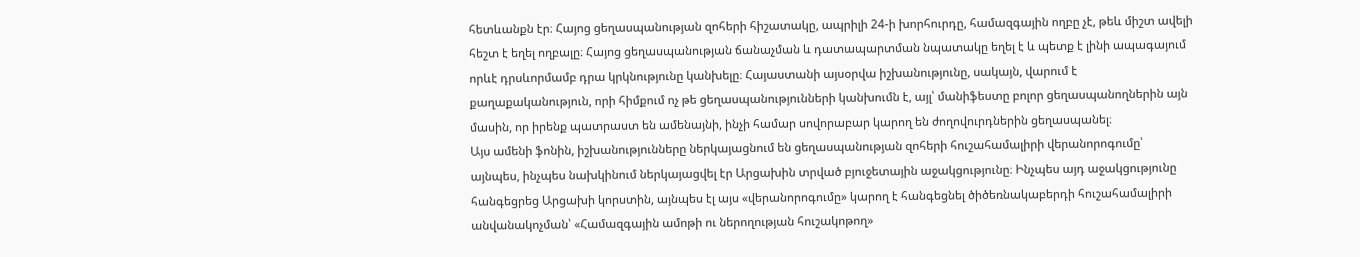հետևանքն էր։ Հայոց ցեղասպանության զոհերի հիշատակը, ապրիլի 24-ի խորհուրդը, համազգային ողբը չէ, թեև միշտ ավելի հեշտ է եղել ողբալը։ Հայոց ցեղասպանության ճանաչման և դատապարտման նպատակը եղել է և պետք է լինի ապագայում որևէ դրսևորմամբ դրա կրկնությունը կանխելը։ Հայաստանի այսօրվա իշխանությունը, սակայն, վարում է քաղաքականություն, որի հիմքում ոչ թե ցեղասպանությունների կանխումն է, այլ՝ մանիֆեստը բոլոր ցեղասպանողներին այն մասին, որ իրենք պատրաստ են ամենայնի, ինչի համար սովորաբար կարող են ժողովուրդներին ցեղասպանել։
Այս ամենի ֆոնին, իշխանությունները ներկայացնում են ցեղասպանության զոհերի հուշահամալիրի վերանորոգումը՝ այնպես, ինչպես նախկինում ներկայացվել էր Արցախին տրված բյուջետային աջակցությունը։ Ինչպես այդ աջակցությունը հանգեցրեց Արցախի կորստին, այնպես էլ այս «վերանորոգումը» կարող է հանգեցնել ծիծեռնակաբերդի հուշահամալիրի անվանակոչման՝ «Համազգային ամոթի ու ներողության հուշակոթող»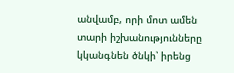անվամբ, որի մոտ ամեն տարի իշխանությունները կկանգնեն ծնկի՝ իրենց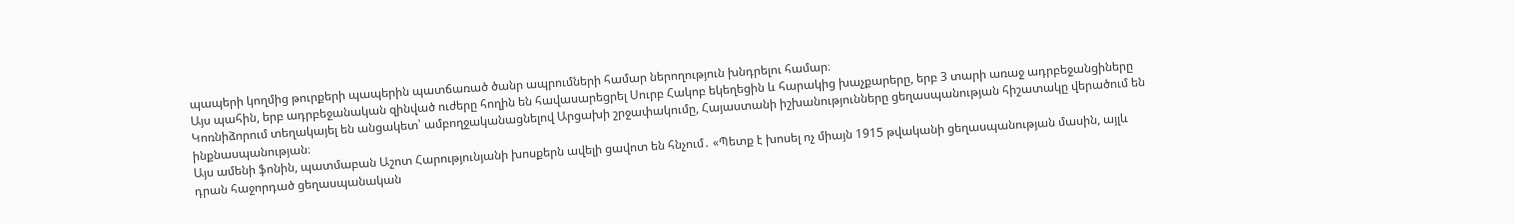պապերի կողմից թուրքերի պապերին պատճառած ծանր ապրումների համար ներողություն խնդրելու համար։
Այս պահին, երբ ադրբեջանական զինված ուժերը հողին են հավասարեցրել Սուրբ Հակոբ եկեղեցին և հարակից խաչքարերը, երբ 3 տարի առաջ ադրբեջանցիները Կոռնիձորում տեղակայել են անցակետ՝ ամբողջականացնելով Արցախի շրջափակումը, Հայաստանի իշխանությունները ցեղասպանության հիշատակը վերածում են ինքնասպանության։
Այս ամենի ֆոնին, պատմաբան Աշոտ Հարությունյանի խոսքերն ավելի ցավոտ են հնչում․ «Պետք է խոսել ոչ միայն 1915 թվականի ցեղասպանության մասին, այլև դրան հաջորդած ցեղասպանական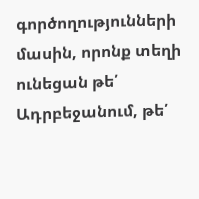գործողությունների մասին, որոնք տեղի ունեցան թե՛ Ադրբեջանում, թե՛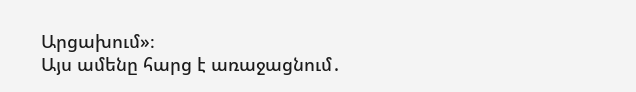Արցախում»։
Այս ամենը հարց է առաջացնում․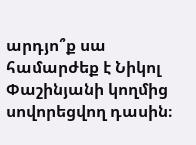արդյո՞ք սա համարժեք է Նիկոլ Փաշինյանի կողմից սովորեցվող դասին։